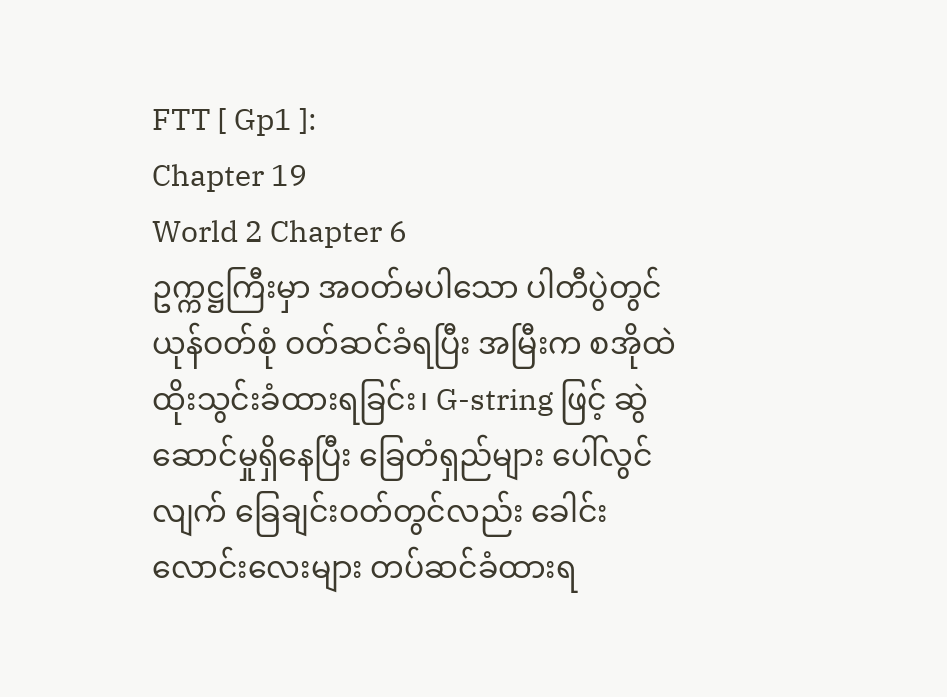FTT [ Gp1 ]:
Chapter 19
World 2 Chapter 6
ဥက္ကဋ္ဌကြီးမှာ အဝတ်မပါသော ပါတီပွဲတွင် ယုန်ဝတ်စုံ ဝတ်ဆင်ခံရပြီး အမြီးက စအိုထဲ ထိုးသွင်းခံထားရခြင်း၊ G-string ဖြင့် ဆွဲဆောင်မှုရှိနေပြီး ခြေတံရှည်များ ပေါ်လွင်လျက် ခြေချင်းဝတ်တွင်လည်း ခေါင်းလောင်းလေးများ တပ်ဆင်ခံထားရ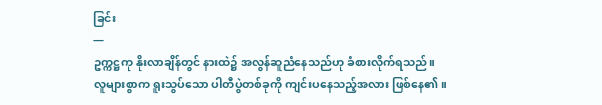ခြင်း
—
ဥက္ကဋ္ဌကု နိုးလာချိန်တွင် နားထဲ၌ အလွန်ဆူညံနေသည်ဟု ခံစားလိုက်ရသည်။
လူများစွာက ရူးသွပ်သော ပါတီပွဲတစ်ခုကို ကျင်းပနေသည့်အလား ဖြစ်နေ၏။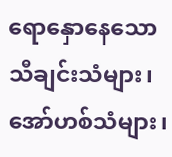ရောနှောနေသော သီချင်းသံများ၊ အော်ဟစ်သံများ၊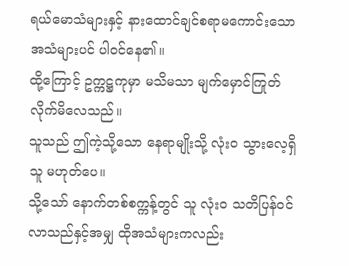ရယ်မောသံများနှင့် နားထောင်ချင်စရာမကောင်းသော အသံများပင် ပါဝင်နေ၏။
ထို့ကြောင့် ဥက္ကဋ္ဌကုမှာ မသိမသာ မျက်မှောင်ကြုတ်လိုက်မိလေသည်။
သူသည် ဤကဲ့သို့သော နေရာမျိုးသို့ လုံးဝ သွားလေ့ရှိသူ မဟုတ်ပေ။
သို့သော် နောက်တစ်စက္ကန့်တွင် သူ လုံးဝ သတိပြန်ဝင်လာသည်နှင့်အမျှ ထိုအသံများကလည်း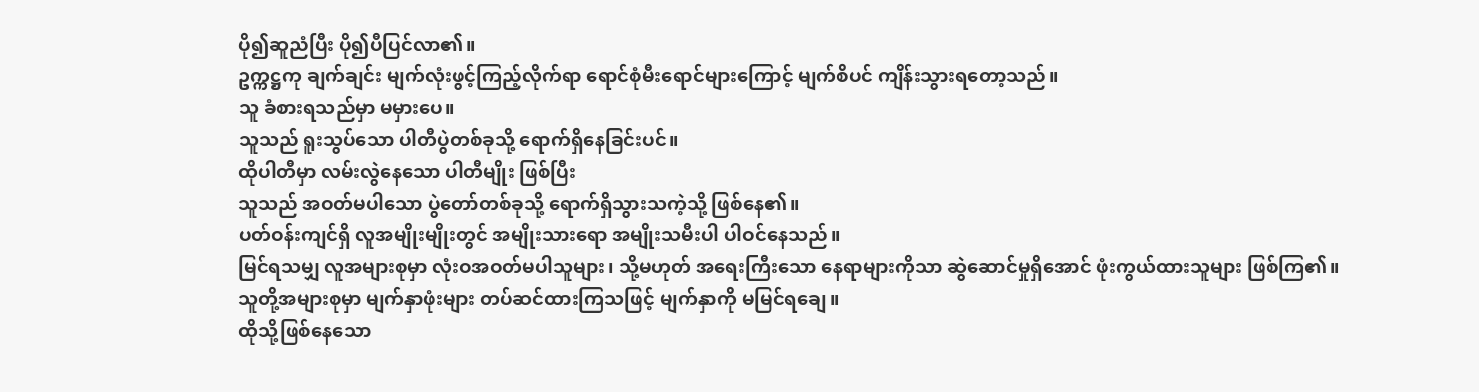ပို၍ဆူညံပြီး ပို၍ပီပြင်လာ၏။
ဥက္ကဋ္ဌကု ချက်ချင်း မျက်လုံးဖွင့်ကြည့်လိုက်ရာ ရောင်စုံမီးရောင်များကြောင့် မျက်စိပင် ကျိန်းသွားရတော့သည်။
သူ ခံစားရသည်မှာ မမှားပေ။
သူသည် ရူးသွပ်သော ပါတီပွဲတစ်ခုသို့ ရောက်ရှိနေခြင်းပင်။
ထိုပါတီမှာ လမ်းလွဲနေသော ပါတီမျိုး ဖြစ်ပြီး
သူသည် အဝတ်မပါသော ပွဲတော်တစ်ခုသို့ ရောက်ရှိသွားသကဲ့သို့ ဖြစ်နေ၏။
ပတ်ဝန်းကျင်ရှိ လူအမျိုးမျိုးတွင် အမျိုးသားရော အမျိုးသမီးပါ ပါဝင်နေသည်။
မြင်ရသမျှ လူအများစုမှာ လုံးဝအဝတ်မပါသူများ၊ သို့မဟုတ် အရေးကြီးသော နေရာများကိုသာ ဆွဲဆောင်မှုရှိအောင် ဖုံးကွယ်ထားသူများ ဖြစ်ကြ၏။
သူတို့အများစုမှာ မျက်နှာဖုံးများ တပ်ဆင်ထားကြသဖြင့် မျက်နှာကို မမြင်ရချေ။
ထိုသို့ဖြစ်နေသော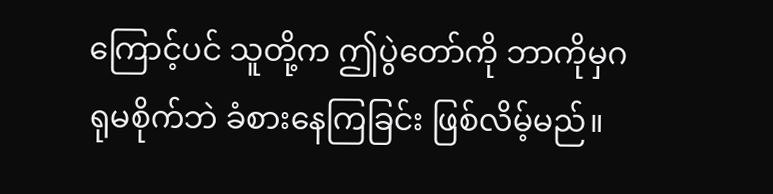ကြောင့်ပင် သူတို့က ဤပွဲတော်ကို ဘာကိုမှဂရုမစိုက်ဘဲ ခံစားနေကြခြင်း ဖြစ်လိမ့်မည်။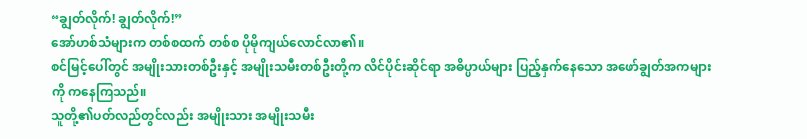“ချွတ်လိုက်! ချွတ်လိုက်!”
အော်ဟစ်သံများက တစ်စထက် တစ်စ ပိုမိုကျယ်လောင်လာ၏။
စင်မြင့်ပေါ်တွင် အမျိုးသားတစ်ဦးနှင့် အမျိုးသမီးတစ်ဦးတို့က လိင်ပိုင်းဆိုင်ရာ အဓိပ္ပာယ်များ ပြည့်နှက်နေသော အဖော်ချွတ်အကများကို ကနေကြသည်။
သူတို့၏ပတ်လည်တွင်လည်း အမျိုးသား အမျိုးသမီး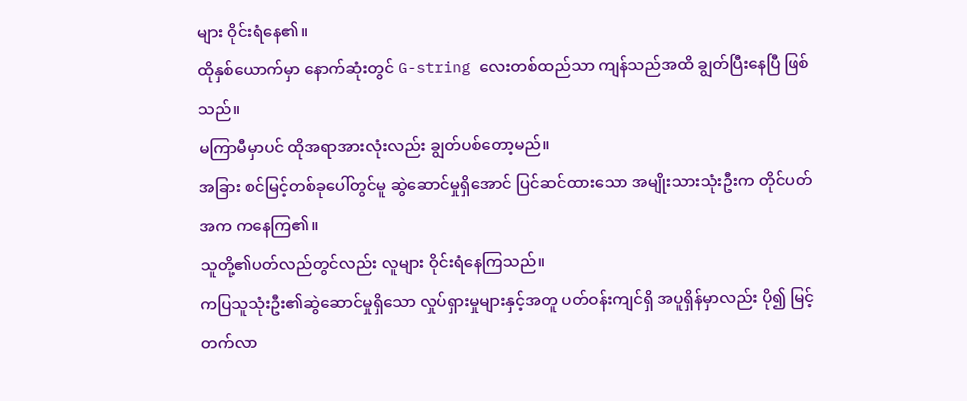များ ဝိုင်းရံနေ၏။
ထိုနှစ်ယောက်မှာ နောက်ဆုံးတွင် G-string လေးတစ်ထည်သာ ကျန်သည်အထိ ချွတ်ပြီးနေပြီ ဖြစ်သည်။
မကြာမီမှာပင် ထိုအရာအားလုံးလည်း ချွတ်ပစ်တော့မည်။
အခြား စင်မြင့်တစ်ခုပေါ်တွင်မူ ဆွဲဆောင်မှုရှိအောင် ပြင်ဆင်ထားသော အမျိုးသားသုံးဦးက တိုင်ပတ်အက ကနေကြ၏။
သူတို့၏ပတ်လည်တွင်လည်း လူများ ဝိုင်းရံနေကြသည်။
ကပြသူသုံးဦး၏ဆွဲဆောင်မှုရှိသော လှုပ်ရှားမှုများနှင့်အတူ ပတ်ဝန်းကျင်ရှိ အပူရှိန်မှာလည်း ပို၍ မြင့်တက်လာ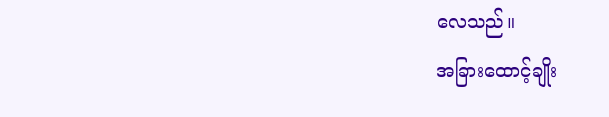လေသည်။
အခြားထောင့်ချိုး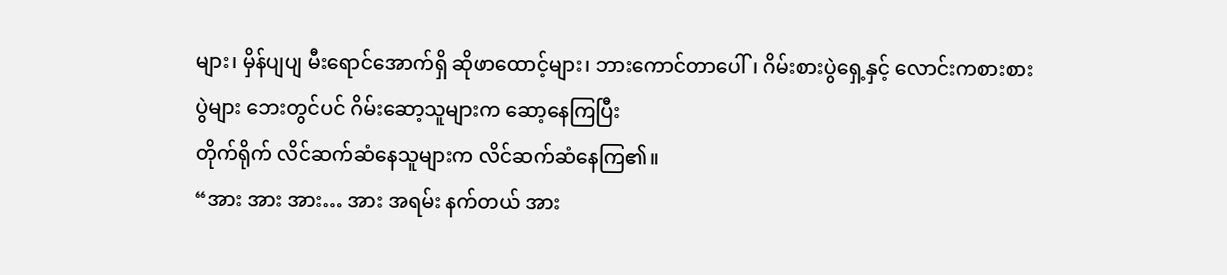များ၊ မှိန်ပျပျ မီးရောင်အောက်ရှိ ဆိုဖာထောင့်များ၊ ဘားကောင်တာပေါ်၊ ဂိမ်းစားပွဲရှေ့နှင့် လောင်းကစားစားပွဲများ ဘေးတွင်ပင် ဂိမ်းဆော့သူများက ဆော့နေကြပြီး
တိုက်ရိုက် လိင်ဆက်ဆံနေသူများက လိင်ဆက်ဆံနေကြ၏။
“အား အား အား… အား အရမ်း နက်တယ် အား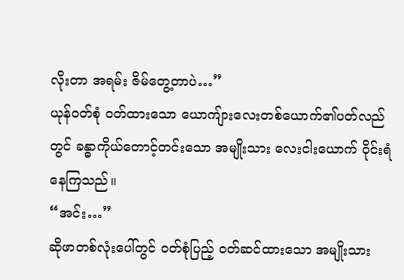လိုးတာ အရမ်း ဇိမ်တွေ့တာပဲ…”
ယုန်ဝတ်စုံ ဝတ်ထားသော ယောကျ်ားလေးတစ်ယောက်၏ပတ်လည်တွင် ခန္ဓာကိုယ်တောင့်တင်းသော အမျိုးသား လေးငါးယောက် ဝိုင်းရံနေကြသည်။
“အင်း…”
ဆိုဖာတစ်လုံးပေါ်တွင် ဝတ်စုံပြည့် ဝတ်ဆင်ထားသော အမျိုးသား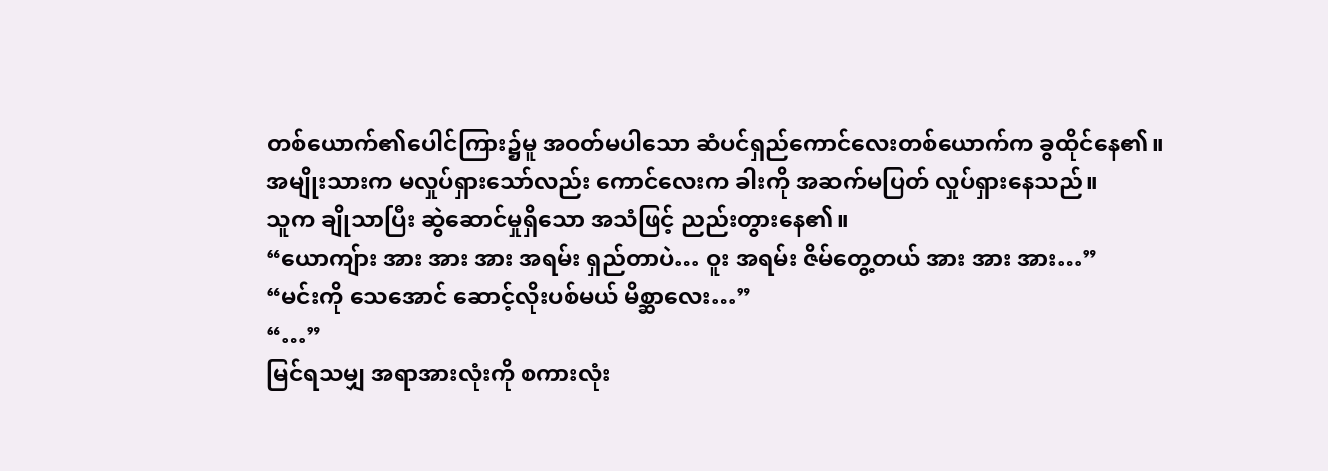တစ်ယောက်၏ပေါင်ကြား၌မူ အဝတ်မပါသော ဆံပင်ရှည်ကောင်လေးတစ်ယောက်က ခွထိုင်နေ၏။
အမျိုးသားက မလှုပ်ရှားသော်လည်း ကောင်လေးက ခါးကို အဆက်မပြတ် လှုပ်ရှားနေသည်။
သူက ချိုသာပြီး ဆွဲဆောင်မှုရှိသော အသံဖြင့် ညည်းတွားနေ၏။
“ယောကျ်ား အား အား အား အရမ်း ရှည်တာပဲ… ဝူး အရမ်း ဇိမ်တွေ့တယ် အား အား အား…”
“မင်းကို သေအောင် ဆောင့်လိုးပစ်မယ် မိစ္ဆာလေး…”
“…”
မြင်ရသမျှ အရာအားလုံးကို စကားလုံး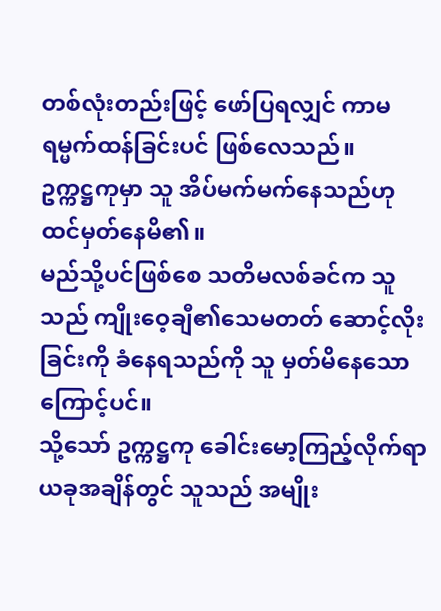တစ်လုံးတည်းဖြင့် ဖော်ပြရလျှင် ကာမရမ္မက်ထန်ခြင်းပင် ဖြစ်လေသည်။
ဥက္ကဋ္ဌကုမှာ သူ အိပ်မက်မက်နေသည်ဟု ထင်မှတ်နေမိ၏။
မည်သို့ပင်ဖြစ်စေ သတိမလစ်ခင်က သူသည် ကျိုးဝေ့ချီ၏သေမတတ် ဆောင့်လိုးခြင်းကို ခံနေရသည်ကို သူ မှတ်မိနေသောကြောင့်ပင်။
သို့သော် ဥက္ကဋ္ဌကု ခေါင်းမော့ကြည့်လိုက်ရာ ယခုအချိန်တွင် သူသည် အမျိုး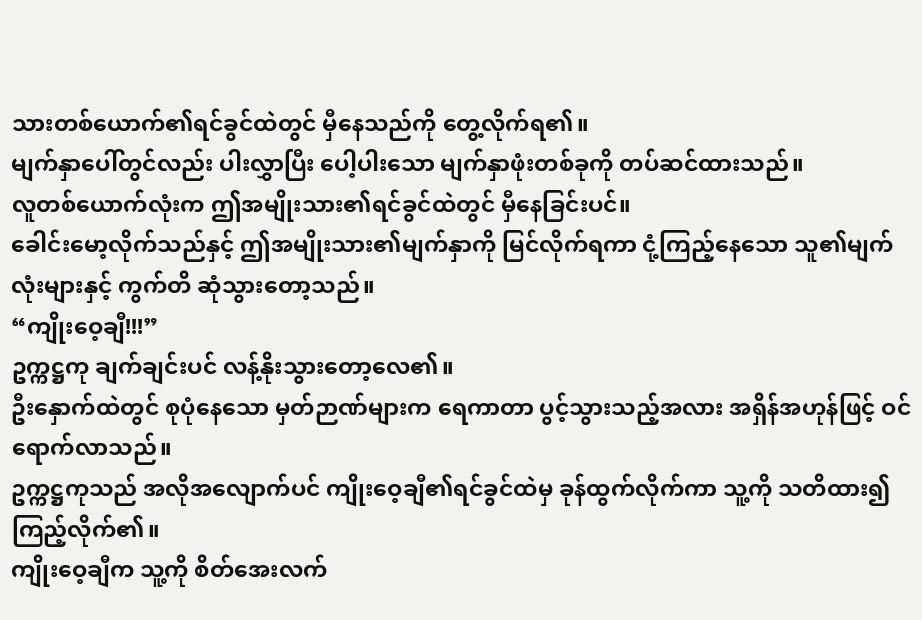သားတစ်ယောက်၏ရင်ခွင်ထဲတွင် မှီနေသည်ကို တွေ့လိုက်ရ၏။
မျက်နှာပေါ်တွင်လည်း ပါးလွှာပြီး ပေါ့ပါးသော မျက်နှာဖုံးတစ်ခုကို တပ်ဆင်ထားသည်။
လူတစ်ယောက်လုံးက ဤအမျိုးသား၏ရင်ခွင်ထဲတွင် မှီနေခြင်းပင်။
ခေါင်းမော့လိုက်သည်နှင့် ဤအမျိုးသား၏မျက်နှာကို မြင်လိုက်ရကာ ငုံ့ကြည့်နေသော သူ၏မျက်လုံးများနှင့် ကွက်တိ ဆုံသွားတော့သည်။
“ကျိုးဝေ့ချီ!!!”
ဥက္ကဋ္ဌကု ချက်ချင်းပင် လန့်နိုးသွားတော့လေ၏။
ဦးနှောက်ထဲတွင် စုပုံနေသော မှတ်ဉာဏ်များက ရေကာတာ ပွင့်သွားသည့်အလား အရှိန်အဟုန်ဖြင့် ဝင်ရောက်လာသည်။
ဥက္ကဋ္ဌကုသည် အလိုအလျောက်ပင် ကျိုးဝေ့ချီ၏ရင်ခွင်ထဲမှ ခုန်ထွက်လိုက်ကာ သူ့ကို သတိထား၍ ကြည့်လိုက်၏။
ကျိုးဝေ့ချီက သူ့ကို စိတ်အေးလက်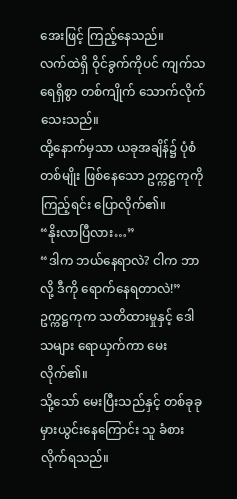အေးဖြင့် ကြည့်နေသည်။
လက်ထဲရှိ ဝိုင်ခွက်ကိုပင် ကျက်သရေရှိစွာ တစ်ကျိုက် သောက်လိုက်သေးသည်။
ထို့နောက်မှသာ ယခုအချိန်၌ ပုံစံတစ်မျိုး ဖြစ်နေသော ဥက္ကဋ္ဌကုကို ကြည့်ရင်း ပြောလိုက်၏။
“နိုးလာပြီလား…”
“ဒါက ဘယ်နေရာလဲ? ငါက ဘာလို့ ဒီကို ရောက်နေရတာလဲ!”
ဥက္ကဋ္ဌကုက သတိထားမှုနှင့် ဒေါသများ ရောယှက်ကာ မေးလိုက်၏။
သို့သော် မေးပြီးသည်နှင့် တစ်ခုခု မှားယွင်းနေကြောင်း သူ ခံစားလိုက်ရသည်။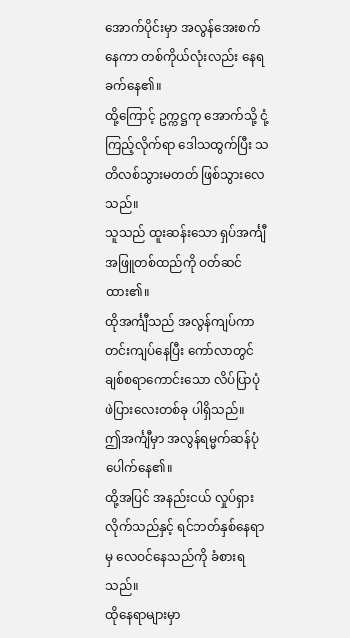အောက်ပိုင်းမှာ အလွန်အေးစက်နေကာ တစ်ကိုယ်လုံးလည်း နေရခက်နေ၏။
ထို့ကြောင့် ဥက္ကဋ္ဌကု အောက်သို့ ငုံ့ကြည့်လိုက်ရာ ဒေါသထွက်ပြီး သတိလစ်သွားမတတ် ဖြစ်သွားလေသည်။
သူသည် ထူးဆန်းသော ရှပ်အင်္ကျီအဖြူတစ်ထည်ကို ဝတ်ဆင်ထား၏။
ထိုအင်္ကျီသည် အလွန်ကျပ်ကာ တင်းကျပ်နေပြီး ကော်လာတွင် ချစ်စရာကောင်းသော လိပ်ပြာပုံ ဖဲပြားလေးတစ်ခု ပါရှိသည်။
ဤအင်္ကျီမှာ အလွန်ရမ္မက်ဆန်ပုံ ပေါက်နေ၏။
ထို့အပြင် အနည်းငယ် လှုပ်ရှားလိုက်သည်နှင့် ရင်ဘတ်နှစ်နေရာမှ လေဝင်နေသည်ကို ခံစားရသည်။
ထိုနေရာများမှာ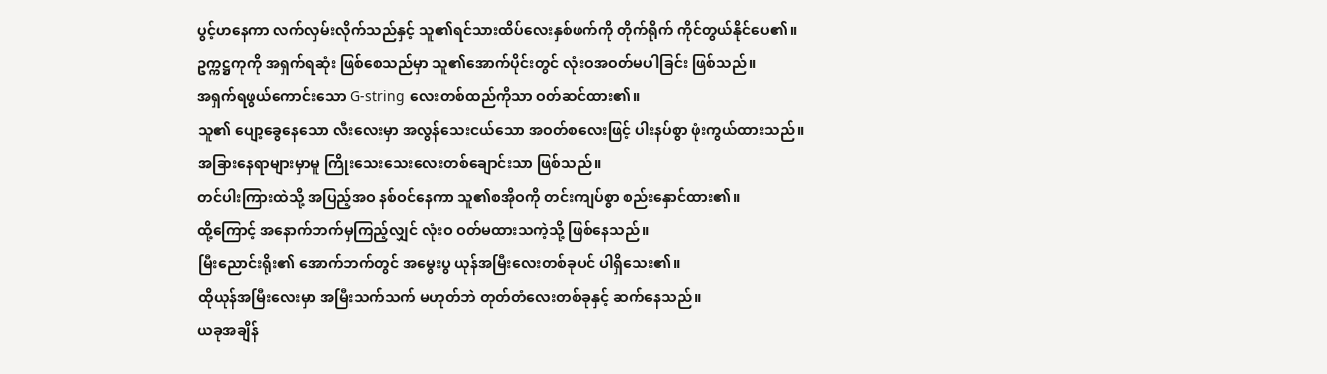ပွင့်ဟနေကာ လက်လှမ်းလိုက်သည်နှင့် သူ၏ရင်သားထိပ်လေးနှစ်ဖက်ကို တိုက်ရိုက် ကိုင်တွယ်နိုင်ပေ၏။
ဥက္ကဋ္ဌကုကို အရှက်ရဆုံး ဖြစ်စေသည်မှာ သူ၏အောက်ပိုင်းတွင် လုံးဝအဝတ်မပါခြင်း ဖြစ်သည်။
အရှက်ရဖွယ်ကောင်းသော G-string လေးတစ်ထည်ကိုသာ ဝတ်ဆင်ထား၏။
သူ၏ ပျော့ခွေနေသော လီးလေးမှာ အလွန်သေးငယ်သော အဝတ်စလေးဖြင့် ပါးနပ်စွာ ဖုံးကွယ်ထားသည်။
အခြားနေရာများမှာမူ ကြိုးသေးသေးလေးတစ်ချောင်းသာ ဖြစ်သည်။
တင်ပါးကြားထဲသို့ အပြည့်အဝ နစ်ဝင်နေကာ သူ၏စအိုဝကို တင်းကျပ်စွာ စည်းနှောင်ထား၏။
ထို့ကြောင့် အနောက်ဘက်မှကြည့်လျှင် လုံးဝ ဝတ်မထားသကဲ့သို့ ဖြစ်နေသည်။
မြီးညောင်းရိုး၏ အောက်ဘက်တွင် အမွေးပွ ယုန်အမြီးလေးတစ်ခုပင် ပါရှိသေး၏။
ထိုယုန်အမြီးလေးမှာ အမြီးသက်သက် မဟုတ်ဘဲ တုတ်တံလေးတစ်ခုနှင့် ဆက်နေသည်။
ယခုအချိန်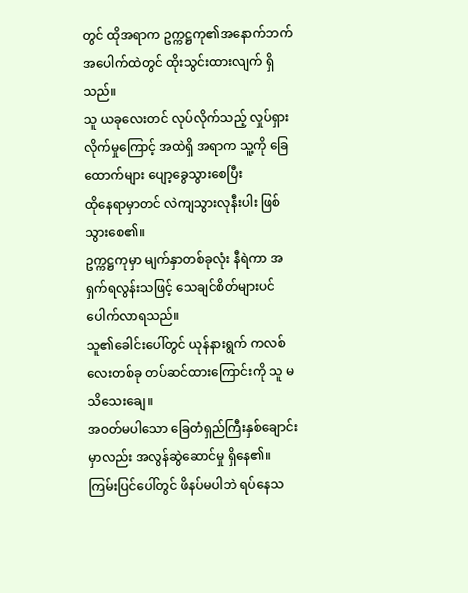တွင် ထိုအရာက ဥက္ကဋ္ဌကု၏အနောက်ဘက် အပေါက်ထဲတွင် ထိုးသွင်းထားလျက် ရှိသည်။
သူ ယခုလေးတင် လုပ်လိုက်သည့် လှုပ်ရှားလိုက်မှုကြောင့် အထဲရှိ အရာက သူ့ကို ခြေထောက်များ ပျော့ခွေသွားစေပြီး
ထိုနေရာမှာတင် လဲကျသွားလုနီးပါး ဖြစ်သွားစေ၏။
ဥက္ကဋ္ဌကုမှာ မျက်နှာတစ်ခုလုံး နီရဲကာ အရှက်ရလွန်းသဖြင့် သေချင်စိတ်များပင် ပေါက်လာရသည်။
သူ၏ခေါင်းပေါ်တွင် ယုန်နားရွက် ကလစ်လေးတစ်ခု တပ်ဆင်ထားကြောင်းကို သူ မသိသေးချေ။
အဝတ်မပါသော ခြေတံရှည်ကြီးနှစ်ချောင်းမှာလည်း အလွန်ဆွဲဆောင်မှု ရှိနေ၏။
ကြမ်းပြင်ပေါ်တွင် ဖိနပ်မပါဘဲ ရပ်နေသ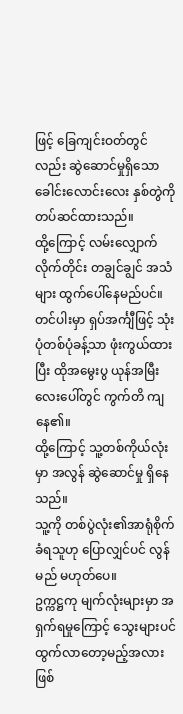ဖြင့် ခြေကျင်းဝတ်တွင်လည်း ဆွဲဆောင်မှုရှိသော ခေါင်းလောင်းလေး နှစ်တွဲကို တပ်ဆင်ထားသည်။
ထို့ကြောင့် လမ်းလျှောက်လိုက်တိုင်း တချွင်ချွင် အသံများ ထွက်ပေါ်နေမည်ပင်။
တင်ပါးမှာ ရှပ်အင်္ကျီဖြင့် သုံးပုံတစ်ပုံခန့်သာ ဖုံးကွယ်ထားပြီး ထိုအမွေးပွ ယုန်အမြီးလေးပေါ်တွင် ကွက်တိ ကျနေ၏။
ထို့ကြောင့် သူ့တစ်ကိုယ်လုံးမှာ အလွန် ဆွဲဆောင်မှု ရှိနေသည်။
သူ့ကို တစ်ပွဲလုံး၏အာရုံစိုက်ခံရသူဟု ပြောလျှင်ပင် လွန်မည် မဟုတ်ပေ။
ဥက္ကဋ္ဌကု မျက်လုံးများမှာ အရှက်ရမှုကြောင့် သွေးများပင် ထွက်လာတော့မည့်အလား ဖြစ်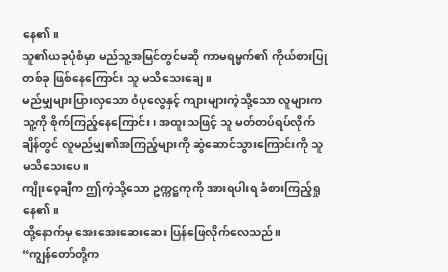နေ၏။
သူ၏ယခုပုံစံမှာ မည်သူ့အမြင်တွင်မဆို ကာမရမ္မက်၏ ကိုယ်စားပြုတစ်ခု ဖြစ်နေကြောင်း သူ မသိသေးချေ။
မည်မျှများပြားလှသော ဝံပုလွေနှင့် ကျားများကဲ့သို့သော လူများက သူ့ကို စိုက်ကြည့်နေကြောင်း၊ အထူးသဖြင့် သူ မတ်တပ်ရပ်လိုက်ချိန်တွင် လူမည်မျှ၏အကြည့်များကို ဆွဲဆောင်သွားကြောင်းကို သူ မသိသေးပေ။
ကျိုးဝေ့ချီက ဤကဲ့သို့သော ဥက္ကဋ္ဌကုကို အားရပါးရ ခံစားကြည့်ရှုနေ၏။
ထို့နောက်မှ အေးအေးဆေးဆေး ပြန်ဖြေလိုက်လေသည်။
“ကျွန်တော်တို့က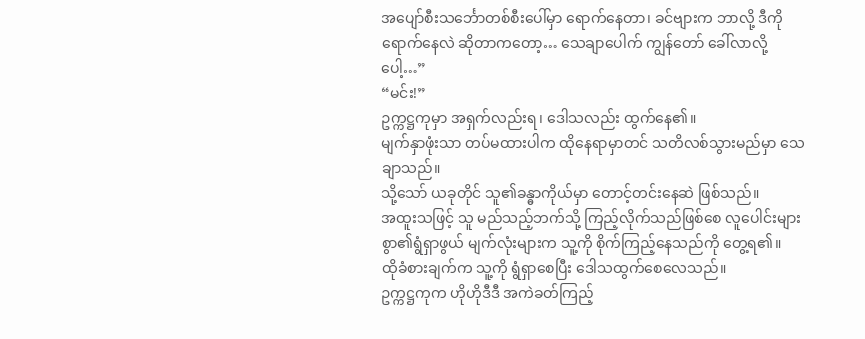အပျော်စီးသင်္ဘောတစ်စီးပေါ်မှာ ရောက်နေတာ၊ ခင်ဗျားက ဘာလို့ ဒီကို ရောက်နေလဲ ဆိုတာကတော့… သေချာပေါက် ကျွန်တော် ခေါ်လာလို့ပေါ့…”
“မင်း!”
ဥက္ကဋ္ဌကုမှာ အရှက်လည်းရ၊ ဒေါသလည်း ထွက်နေ၏။
မျက်နှာဖုံးသာ တပ်မထားပါက ထိုနေရာမှာတင် သတိလစ်သွားမည်မှာ သေချာသည်။
သို့သော် ယခုတိုင် သူ၏ခန္ဓာကိုယ်မှာ တောင့်တင်းနေဆဲ ဖြစ်သည်။
အထူးသဖြင့် သူ မည်သည့်ဘက်သို့ ကြည့်လိုက်သည်ဖြစ်စေ လူပေါင်းများစွာ၏ရွံရှာဖွယ် မျက်လုံးများက သူ့ကို စိုက်ကြည့်နေသည်ကို တွေ့ရ၏။
ထိုခံစားချက်က သူ့ကို ရွံရှာစေပြီး ဒေါသထွက်စေလေသည်။
ဥက္ကဋ္ဌကုက ဟိုဟိုဒီဒီ အကဲခတ်ကြည့်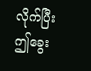လိုက်ပြီး
ဤခွေး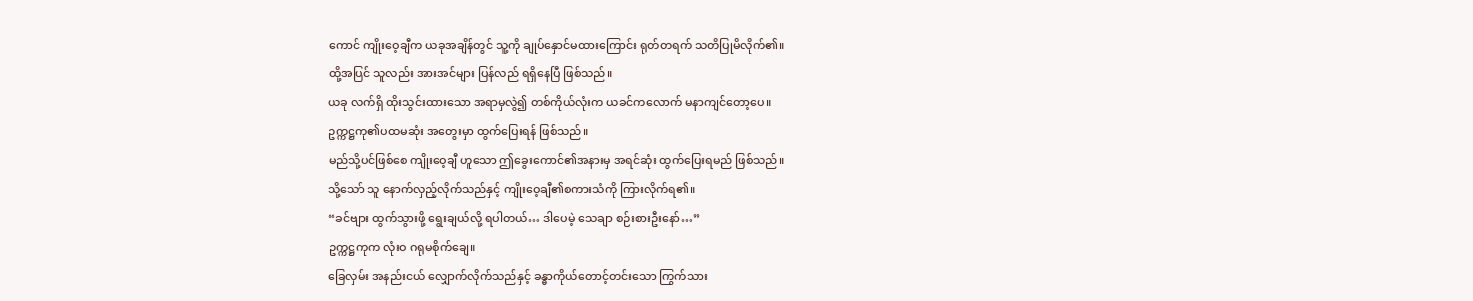ကောင် ကျိုးဝေ့ချီက ယခုအချိန်တွင် သူ့ကို ချုပ်နှောင်မထားကြောင်း ရုတ်တရက် သတိပြုမိလိုက်၏။
ထို့အပြင် သူလည်း အားအင်များ ပြန်လည် ရရှိနေပြီ ဖြစ်သည်။
ယခု လက်ရှိ ထိုးသွင်းထားသော အရာမှလွဲ၍ တစ်ကိုယ်လုံးက ယခင်ကလောက် မနာကျင်တော့ပေ။
ဥက္ကဋ္ဌကု၏ပထမဆုံး အတွေးမှာ ထွက်ပြေးရန် ဖြစ်သည်။
မည်သို့ပင်ဖြစ်စေ ကျိုးဝေ့ချီ ဟူသော ဤခွေးကောင်၏အနားမှ အရင်ဆုံး ထွက်ပြေးရမည် ဖြစ်သည်။
သို့သော် သူ နောက်လှည့်လိုက်သည်နှင့် ကျိုးဝေ့ချီ၏စကားသံကို ကြားလိုက်ရ၏။
“ခင်ဗျား ထွက်သွားဖို့ ရွေးချယ်လို့ ရပါတယ်… ဒါပေမဲ့ သေချာ စဉ်းစားဦးနော်…”
ဥက္ကဋ္ဌကုက လုံးဝ ဂရုမစိုက်ချေ။
ခြေလှမ်း အနည်းငယ် လျှောက်လိုက်သည်နှင့် ခန္ဓာကိုယ်တောင့်တင်းသော ကြွက်သား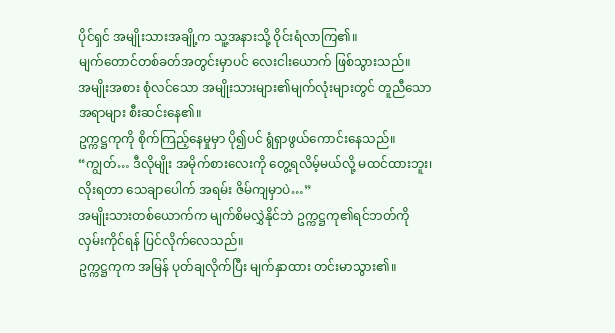ပိုင်ရှင် အမျိုးသားအချို့က သူ့အနားသို့ ဝိုင်းရံလာကြ၏။
မျက်တောင်တစ်ခတ်အတွင်းမှာပင် လေးငါးယောက် ဖြစ်သွားသည်။
အမျိုးအစား စုံလင်သော အမျိုးသားများ၏မျက်လုံးများတွင် တူညီသော အရာများ စီးဆင်းနေ၏။
ဥက္ကဋ္ဌကုကို စိုက်ကြည့်နေမှုမှာ ပို၍ပင် ရွံရှာဖွယ်ကောင်းနေသည်။
“ကျွတ်… ဒီလိုမျိုး အမိုက်စားလေးကို တွေ့ရလိမ့်မယ်လို့ မထင်ထားဘူး၊ လိုးရတာ သေချာပေါက် အရမ်း ဇိမ်ကျမှာပဲ…”
အမျိုးသားတစ်ယောက်က မျက်စိမလွှဲနိုင်ဘဲ ဥက္ကဋ္ဌကု၏ရင်ဘတ်ကို လှမ်းကိုင်ရန် ပြင်လိုက်လေသည်။
ဥက္ကဋ္ဌကုက အမြန် ပုတ်ချလိုက်ပြီး မျက်နှာထား တင်းမာသွား၏။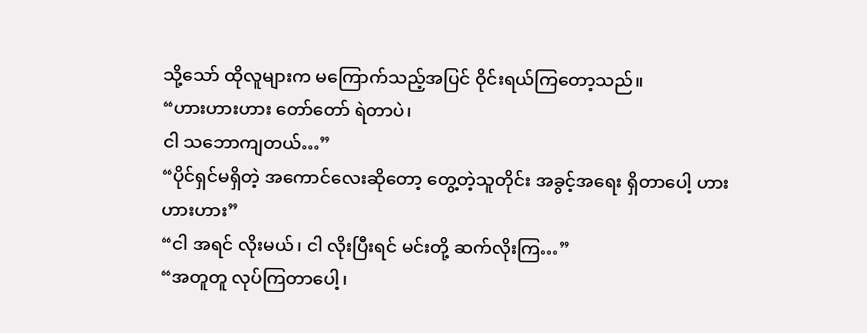သို့သော် ထိုလူများက မကြောက်သည့်အပြင် ဝိုင်းရယ်ကြတော့သည်။
“ဟားဟားဟား တော်တော် ရဲတာပဲ၊
ငါ သဘောကျတယ်…”
“ပိုင်ရှင်မရှိတဲ့ အကောင်လေးဆိုတော့ တွေ့တဲ့သူတိုင်း အခွင့်အရေး ရှိတာပေါ့ ဟားဟားဟား”
“ငါ အရင် လိုးမယ်၊ ငါ လိုးပြီးရင် မင်းတို့ ဆက်လိုးကြ…”
“အတူတူ လုပ်ကြတာပေါ့၊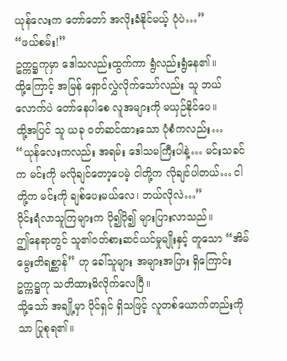ယုန်လေးက တော်တော် အလိုးခံနိုင်မယ့် ပုံပဲ…”
“ဖယ်စမ်း!”
ဥက္ကဋ္ဌကုမှာ ဒေါသလည်းထွက်ကာ ရွံလည်းရွံနေ၏။
ထို့ကြောင့် အမြန် ရှောင်လွှဲလိုက်သော်လည်း သူ ဘယ်လောက်ပဲ တော်နေပါစေ လူအများကို မယှဉ်နိုင်ပေ။
ထို့အပြင် သူ ယခု ဝတ်ဆင်ထားသော ပုံစံကလည်း…
“ယုန်လေးကလည်း အရမ်း ဒေါသမကြီးပါနဲ့… မင်းသခင်က မင်းကို မလိုချင်တော့ပေမဲ့ ငါတို့က လိုချင်ပါတယ်… ငါတို့က မင်းကို ချစ်ပေးမယ်လေ၊ ဘယ်လိုလဲ…”
ဝိုင်းရံလာသူကြများက ပို၍ပို၍ များပြားလာသည်။
ဤနေရာတွင် သူ၏ဝတ်စားဆင်ယင်မှုမျိုးနှင့် တူသော “အိမ်မွေးတိရစ္ဆာန်” ဟု ခေါ်သူများ အများအပြား ရှိကြောင်း ဥက္ကဋ္ဌကု သတိထားမိလိုက်လေပြီ။
သို့သော် အချို့မှာ ပိုင်ရှင် ရှိသဖြင့် လူတစ်ယောက်တည်းကိုသာ ပြုစုရ၏။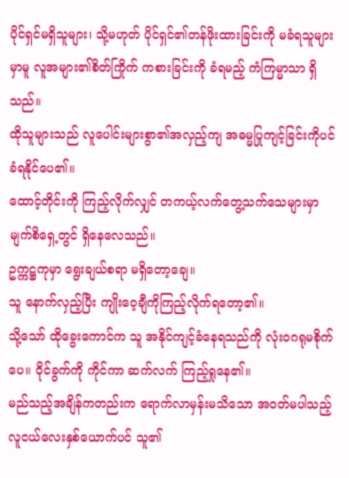ပိုင်ရှင်မရှိသူများ၊ သို့မဟုတ် ပိုင်ရှင်၏တန်ဖိုးထားခြင်းကို မခံရသူများမှာမူ လူအများ၏စိတ်ကြိုက် ကစားခြင်းကို ခံရမည့် ကံကြမ္မာသာ ရှိသည်။
ထိုသူများသည် လူပေါင်းများစွာ၏အလှည့်ကျ အဓမ္မပြုကျင့်ခြင်းကိုပင် ခံရနိုင်ပေ၏။
ထောင့်တိုင်းကို ကြည့်လိုက်လျှင် တကယ့်လက်တွေ့သက်သေများမှာ မျက်စိရှေ့တွင် ရှိနေလေသည်။
ဥက္ကဋ္ဌကုမှာ ရွေးချယ်စရာ မရှိတော့ချေ။
သူ နောက်လှည့်ပြီး ကျိုးဝေ့ချီကိုကြည့်လိုက်ရတော့၏။
သို့သော် ထိုခွေးကောင်က သူ အနိုင်ကျင့်ခံနေရသည်ကို လုံးဝဂရုမစိုက်ပေ။ ဝိုင်ခွက်ကို ကိုင်ကာ ဆက်လက် ကြည့်ရှုနေ၏။
မည်သည့်အချိန်ကတည်းက ရောက်လာမှန်းမသိသော အဝတ်မပါသည့် လူငယ်လေးနှစ်ယောက်ပင် သူ၏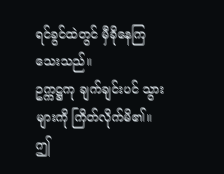ရင်ခွင်ထဲတွင် မှီခိုနေကြသေးသည်။
ဥက္ကဋ္ဌကု ချက်ချင်းပင် သွားများကို ကြိတ်လိုက်မိ၏။
ဤ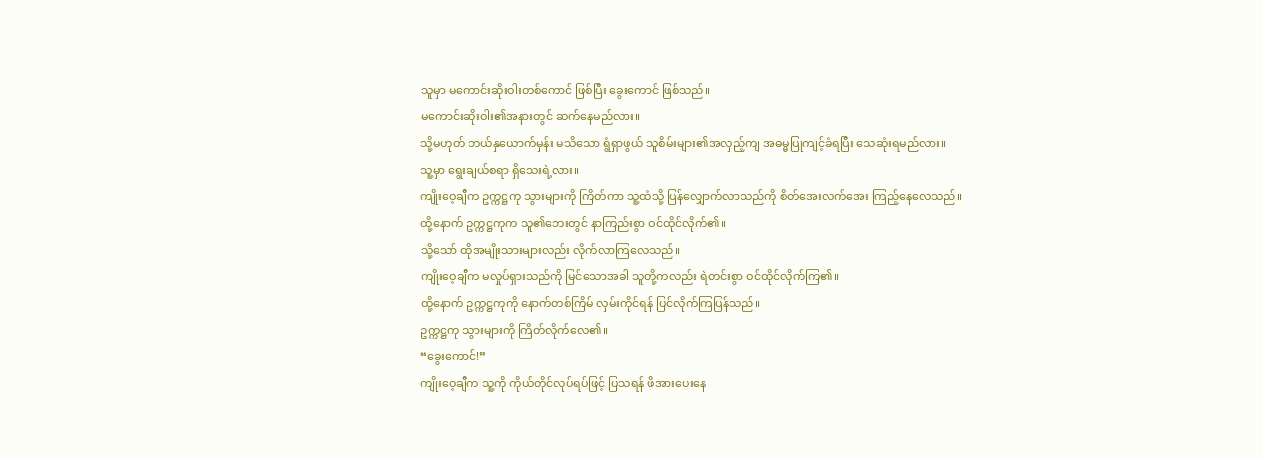သူမှာ မကောင်းဆိုးဝါးတစ်ကောင် ဖြစ်ပြီး ခွေးကောင် ဖြစ်သည်။
မကောင်းဆိုးဝါး၏အနားတွင် ဆက်နေမည်လား။
သို့မဟုတ် ဘယ်နှယောက်မှန်း မသိသော ရွံရှာဖွယ် သူစိမ်းများ၏အလှည့်ကျ အဓမ္မပြုကျင့်ခံရပြီး သေဆုံးရမည်လား။
သူ့မှာ ရွေးချယ်စရာ ရှိသေးရဲ့လား။
ကျိုးဝေ့ချီက ဥက္ကဋ္ဌကု သွားများကို ကြိတ်ကာ သူ့ထံသို့ ပြန်လျှောက်လာသည်ကို စိတ်အေးလက်အေး ကြည့်နေလေသည်။
ထို့နောက် ဥက္ကဋ္ဌကုက သူ၏ဘေးတွင် နာကြည်းစွာ ဝင်ထိုင်လိုက်၏။
သို့သော် ထိုအမျိုးသားများလည်း လိုက်လာကြလေသည်။
ကျိုးဝေ့ချီက မလှုပ်ရှားသည်ကို မြင်သောအခါ သူတို့ကလည်း ရဲတင်းစွာ ဝင်ထိုင်လိုက်ကြ၏။
ထို့နောက် ဥက္ကဋ္ဌကုကို နောက်တစ်ကြိမ် လှမ်းကိုင်ရန် ပြင်လိုက်ကြပြန်သည်။
ဥက္ကဋ္ဌကု သွားများကို ကြိတ်လိုက်လေ၏။
“ခွေးကောင်!”
ကျိုးဝေ့ချီက သူ့ကို ကိုယ်တိုင်လုပ်ရပ်ဖြင့် ပြသရန် ဖိအားပေးနေ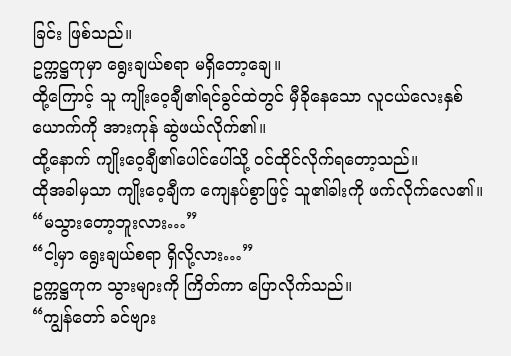ခြင်း ဖြစ်သည်။
ဥက္ကဋ္ဌကုမှာ ရွေးချယ်စရာ မရှိတော့ချေ။
ထို့ကြောင့် သူ ကျိုးဝေ့ချီ၏ရင်ခွင်ထဲတွင် မှီခိုနေသော လူငယ်လေးနှစ်ယောက်ကို အားကုန် ဆွဲဖယ်လိုက်၏။
ထို့နောက် ကျိုးဝေ့ချီ၏ပေါင်ပေါ်သို့ ဝင်ထိုင်လိုက်ရတော့သည်။
ထိုအခါမှသာ ကျိုးဝေ့ချီက ကျေနပ်စွာဖြင့် သူ၏ခါးကို ဖက်လိုက်လေ၏။
“မသွားတော့ဘူးလား…”
“ငါ့မှာ ရွေးချယ်စရာ ရှိလို့လား…”
ဥက္ကဋ္ဌကုက သွားများကို ကြိတ်ကာ ပြောလိုက်သည်။
“ကျွန်တော် ခင်ဗျား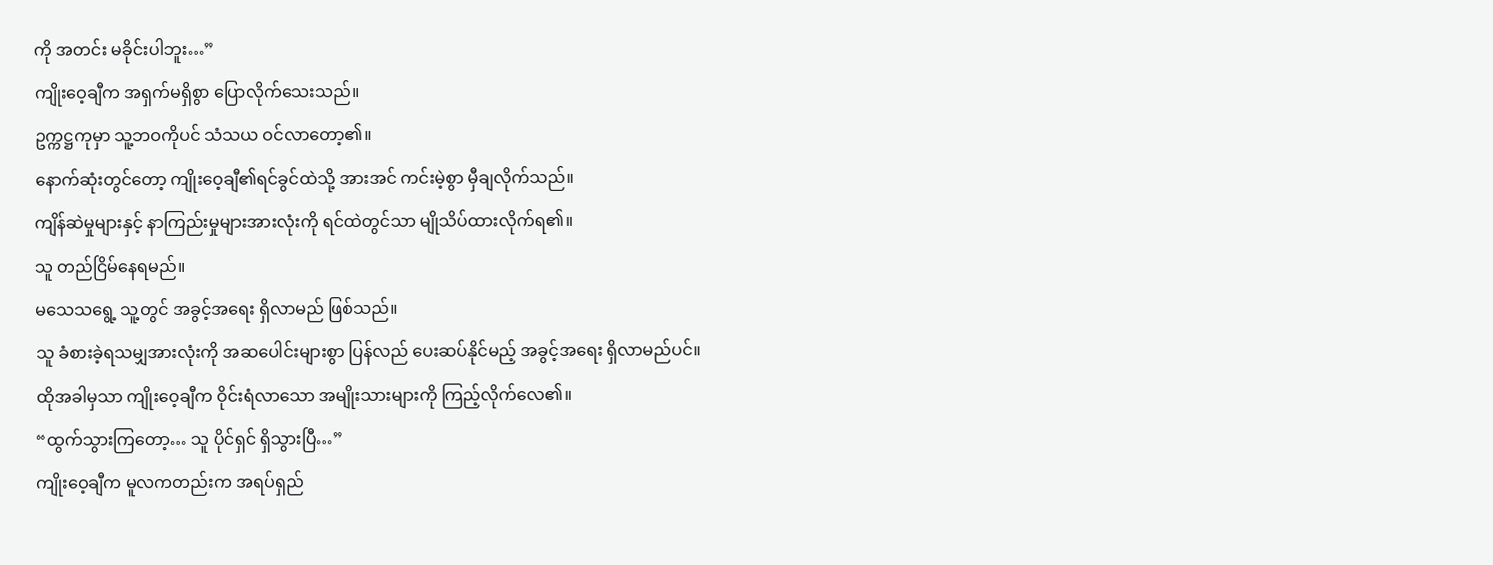ကို အတင်း မခိုင်းပါဘူး…”
ကျိုးဝေ့ချီက အရှက်မရှိစွာ ပြောလိုက်သေးသည်။
ဥက္ကဋ္ဌကုမှာ သူ့ဘဝကိုပင် သံသယ ဝင်လာတော့၏။
နောက်ဆုံးတွင်တော့ ကျိုးဝေ့ချီ၏ရင်ခွင်ထဲသို့ အားအင် ကင်းမဲ့စွာ မှီချလိုက်သည်။
ကျိန်ဆဲမှုများနှင့် နာကြည်းမှုများအားလုံးကို ရင်ထဲတွင်သာ မျိုသိပ်ထားလိုက်ရ၏။
သူ တည်ငြိမ်နေရမည်။
မသေသရွေ့ သူ့တွင် အခွင့်အရေး ရှိလာမည် ဖြစ်သည်။
သူ ခံစားခဲ့ရသမျှအားလုံးကို အဆပေါင်းများစွာ ပြန်လည် ပေးဆပ်နိုင်မည့် အခွင့်အရေး ရှိလာမည်ပင်။
ထိုအခါမှသာ ကျိုးဝေ့ချီက ဝိုင်းရံလာသော အမျိုးသားများကို ကြည့်လိုက်လေ၏။
“ထွက်သွားကြတော့… သူ ပိုင်ရှင် ရှိသွားပြီ…”
ကျိုးဝေ့ချီက မူလကတည်းက အရပ်ရှည်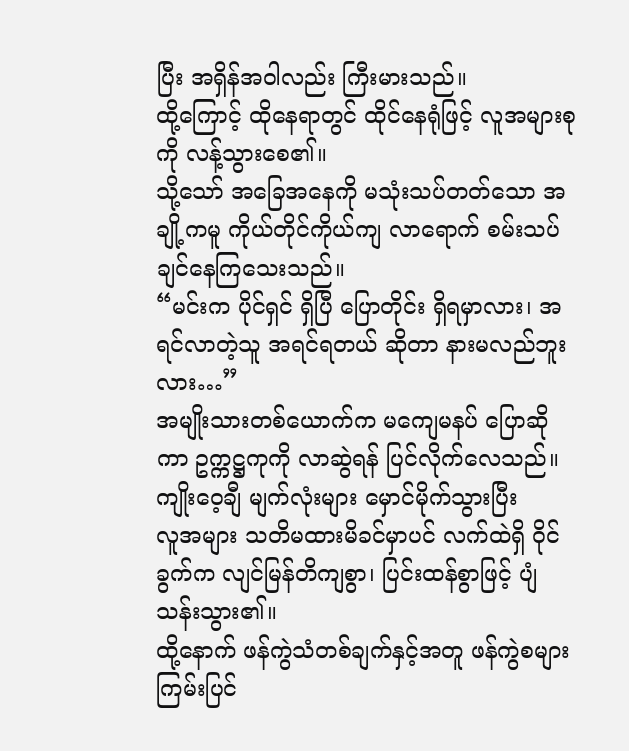ပြီး အရှိန်အဝါလည်း ကြီးမားသည်။
ထို့ကြောင့် ထိုနေရာတွင် ထိုင်နေရုံဖြင့် လူအများစုကို လန့်သွားစေ၏။
သို့သော် အခြေအနေကို မသုံးသပ်တတ်သော အချို့ကမူ ကိုယ်တိုင်ကိုယ်ကျ လာရောက် စမ်းသပ်ချင်နေကြသေးသည်။
“မင်းက ပိုင်ရှင် ရှိပြီ ပြောတိုင်း ရှိရမှာလား၊ အရင်လာတဲ့သူ အရင်ရတယ် ဆိုတာ နားမလည်ဘူးလား…”
အမျိုးသားတစ်ယောက်က မကျေမနပ် ပြောဆိုကာ ဥက္ကဋ္ဌကုကို လာဆွဲရန် ပြင်လိုက်လေသည်။
ကျိုးဝေ့ချီ မျက်လုံးများ မှောင်မိုက်သွားပြီး
လူအများ သတိမထားမိခင်မှာပင် လက်ထဲရှိ ဝိုင်ခွက်က လျင်မြန်တိကျစွာ၊ ပြင်းထန်စွာဖြင့် ပျံသန်းသွား၏။
ထို့နောက် ဖန်ကွဲသံတစ်ချက်နှင့်အတူ ဖန်ကွဲစများ ကြမ်းပြင်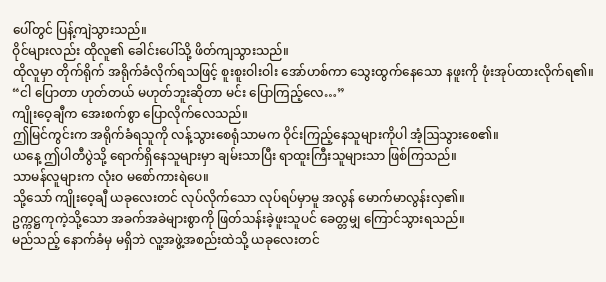ပေါ်တွင် ပြန့်ကျဲသွားသည်။
ဝိုင်များလည်း ထိုလူ၏ ခေါင်းပေါ်သို့ ဖိတ်ကျသွားသည်။
ထိုလူမှာ တိုက်ရိုက် အရိုက်ခံလိုက်ရသဖြင့် စူးစူးဝါးဝါး အော်ဟစ်ကာ သွေးထွက်နေသော နဖူးကို ဖုံးအုပ်ထားလိုက်ရ၏။
“ငါ ပြောတာ ဟုတ်တယ် မဟုတ်ဘူးဆိုတာ မင်း ပြောကြည့်လေ…”
ကျိုးဝေ့ချီက အေးစက်စွာ ပြောလိုက်လေသည်။
ဤမြင်ကွင်းက အရိုက်ခံရသူကို လန့်သွားစေရုံသာမက ဝိုင်းကြည့်နေသူများကိုပါ အံ့ဩသွားစေ၏။
ယနေ့ ဤပါတီပွဲသို့ ရောက်ရှိနေသူများမှာ ချမ်းသာပြီး ရာထူးကြီးသူများသာ ဖြစ်ကြသည်။
သာမန်လူများက လုံးဝ မစော်ကားရဲပေ။
သို့သော် ကျိုးဝေ့ချီ ယခုလေးတင် လုပ်လိုက်သော လုပ်ရပ်မှာမူ အလွန် မောက်မာလွန်းလှ၏။
ဥက္ကဋ္ဌကုကဲ့သို့သော အခက်အခဲများစွာကို ဖြတ်သန်းခဲ့ဖူးသူပင် ခေတ္တမျှ ကြောင်သွားရသည်။
မည်သည့် နောက်ခံမှ မရှိဘဲ လူ့အဖွဲ့အစည်းထဲသို့ ယခုလေးတင်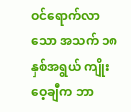ဝင်ရောက်လာသော အသက် ၁၈ နှစ်အရွယ် ကျိုးဝေ့ချီက ဘာ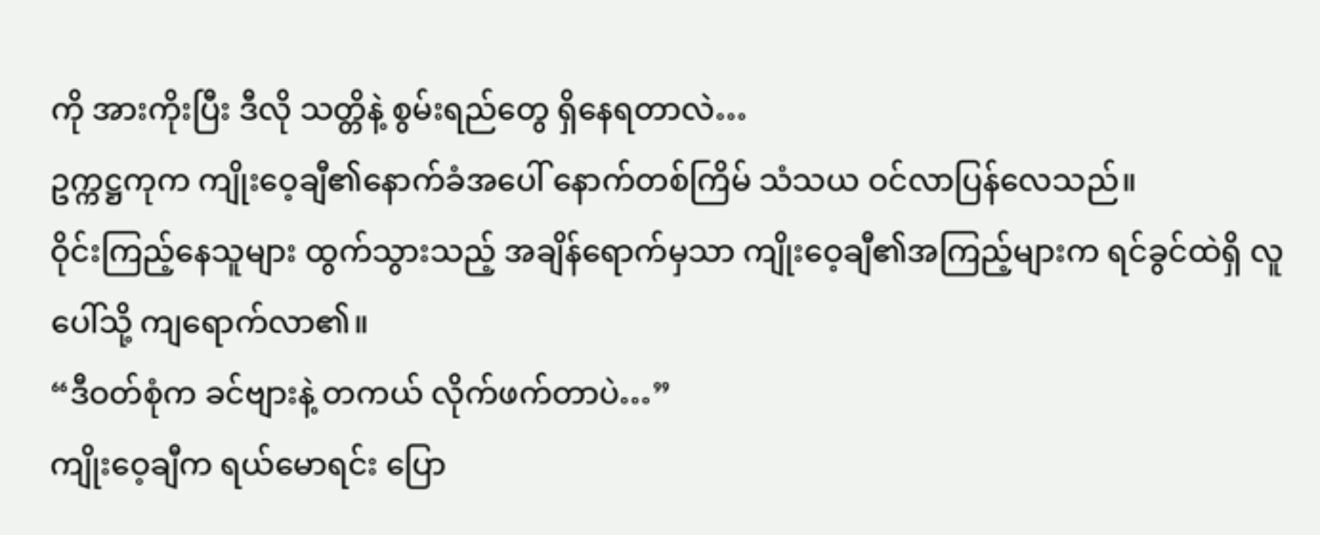ကို အားကိုးပြီး ဒီလို သတ္တိနဲ့ စွမ်းရည်တွေ ရှိနေရတာလဲ…
ဥက္ကဋ္ဌကုက ကျိုးဝေ့ချီ၏နောက်ခံအပေါ် နောက်တစ်ကြိမ် သံသယ ဝင်လာပြန်လေသည်။
ဝိုင်းကြည့်နေသူများ ထွက်သွားသည့် အချိန်ရောက်မှသာ ကျိုးဝေ့ချီ၏အကြည့်များက ရင်ခွင်ထဲရှိ လူပေါ်သို့ ကျရောက်လာ၏။
“ဒီဝတ်စုံက ခင်ဗျားနဲ့ တကယ် လိုက်ဖက်တာပဲ…”
ကျိုးဝေ့ချီက ရယ်မောရင်း ပြော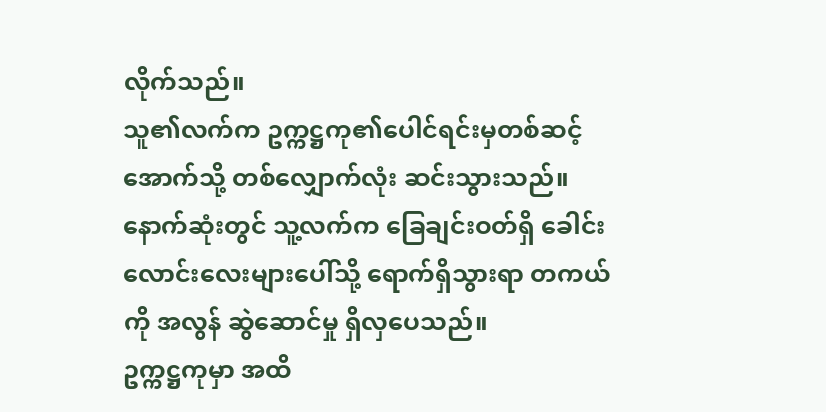လိုက်သည်။
သူ၏လက်က ဥက္ကဋ္ဌကု၏ပေါင်ရင်းမှတစ်ဆင့် အောက်သို့ တစ်လျှောက်လုံး ဆင်းသွားသည်။
နောက်ဆုံးတွင် သူ့လက်က ခြေချင်းဝတ်ရှိ ခေါင်းလောင်းလေးများပေါ်သို့ ရောက်ရှိသွားရာ တကယ်ကို အလွန် ဆွဲဆောင်မှု ရှိလှပေသည်။
ဥက္ကဋ္ဌကုမှာ အထိ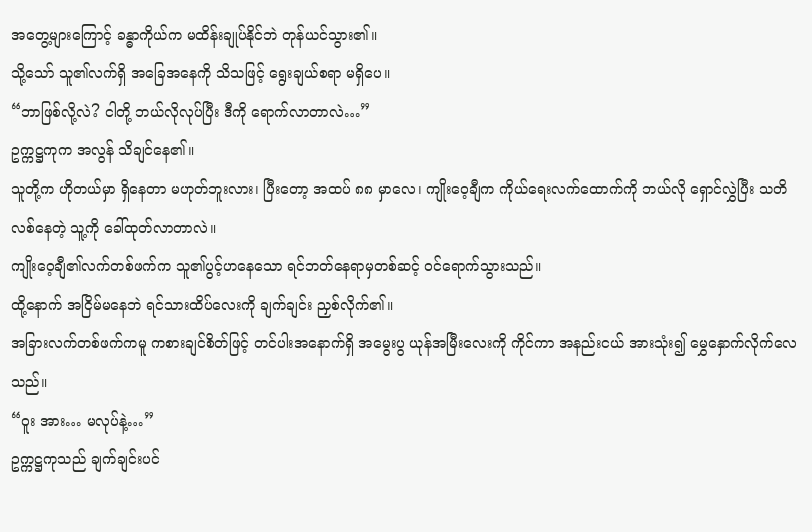အတွေ့များကြောင့် ခန္ဓာကိုယ်က မထိန်းချုပ်နိုင်ဘဲ တုန်ယင်သွား၏။
သို့သော် သူ၏လက်ရှိ အခြေအနေကို သိသဖြင့် ရွေးချယ်စရာ မရှိပေ။
“ဘာဖြစ်လို့လဲ? ငါတို့ ဘယ်လိုလုပ်ပြီး ဒီကို ရောက်လာတာလဲ…”
ဥက္ကဋ္ဌကုက အလွန် သိချင်နေ၏။
သူတို့က ဟိုတယ်မှာ ရှိနေတာ မဟုတ်ဘူးလား၊ ပြီးတော့ အထပ် ၈၈ မှာလေ၊ ကျိုးဝေ့ချီက ကိုယ်ရေးလက်ထောက်ကို ဘယ်လို ရှောင်လွှဲပြီး သတိလစ်နေတဲ့ သူ့ကို ခေါ်ထုတ်လာတာလဲ။
ကျိုးဝေ့ချီ၏လက်တစ်ဖက်က သူ၏ပွင့်ဟနေသော ရင်ဘတ်နေရာမှတစ်ဆင့် ဝင်ရောက်သွားသည်။
ထို့နောက် အငြိမ်မနေဘဲ ရင်သားထိပ်လေးကို ချက်ချင်း ညှစ်လိုက်၏။
အခြားလက်တစ်ဖက်ကမူ ကစားချင်စိတ်ဖြင့် တင်ပါးအနောက်ရှိ အမွေးပွ ယုန်အမြီးလေးကို ကိုင်ကာ အနည်းငယ် အားသုံး၍ မွှေနှောက်လိုက်လေသည်။
“ဝူး အား… မလုပ်နဲ့…”
ဥက္ကဋ္ဌကုသည် ချက်ချင်းပင်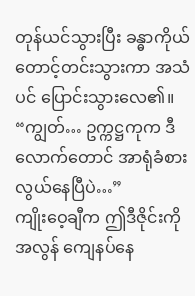တုန်ယင်သွားပြီး ခန္ဓာကိုယ် တောင့်တင်းသွားကာ အသံပင် ပြောင်းသွားလေ၏။
“ကျွတ်… ဥက္ကဋ္ဌကုက ဒီလောက်တောင် အာရုံခံစားလွယ်နေပြီပဲ…”
ကျိုးဝေ့ချီက ဤဒီဇိုင်းကို အလွန် ကျေနပ်နေ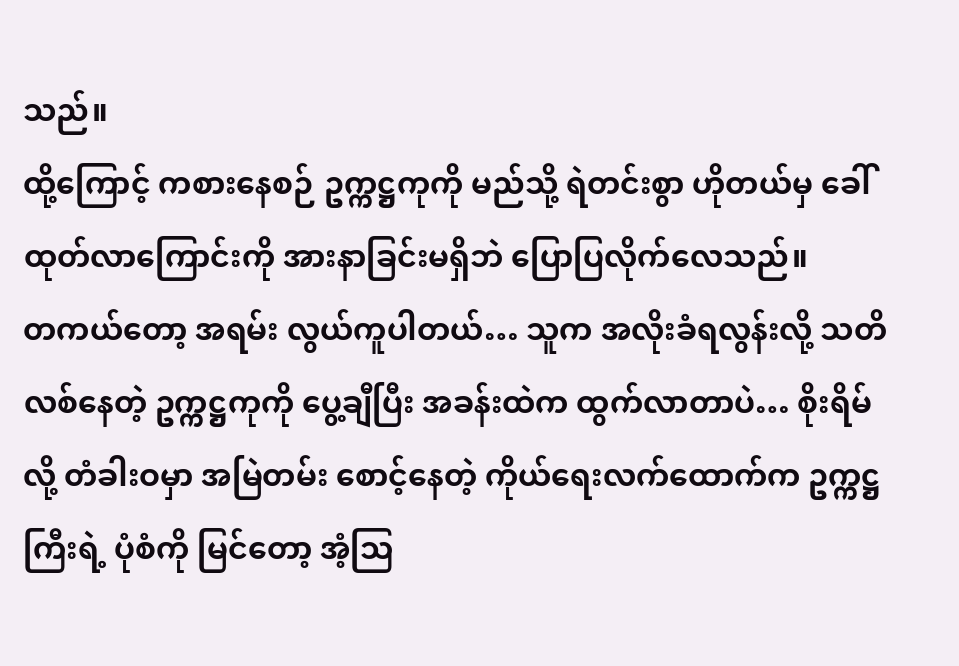သည်။
ထို့ကြောင့် ကစားနေစဉ် ဥက္ကဋ္ဌကုကို မည်သို့ ရဲတင်းစွာ ဟိုတယ်မှ ခေါ်ထုတ်လာကြောင်းကို အားနာခြင်းမရှိဘဲ ပြောပြလိုက်လေသည်။
တကယ်တော့ အရမ်း လွယ်ကူပါတယ်… သူက အလိုးခံရလွန်းလို့ သတိလစ်နေတဲ့ ဥက္ကဋ္ဌကုကို ပွေ့ချီပြီး အခန်းထဲက ထွက်လာတာပဲ… စိုးရိမ်လို့ တံခါးဝမှာ အမြဲတမ်း စောင့်နေတဲ့ ကိုယ်ရေးလက်ထောက်က ဥက္ကဋ္ဌကြီးရဲ့ ပုံစံကို မြင်တော့ အံ့ဩ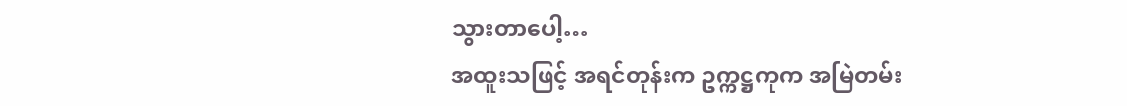သွားတာပေါ့…
အထူးသဖြင့် အရင်တုန်းက ဥက္ကဋ္ဌကုက အမြဲတမ်း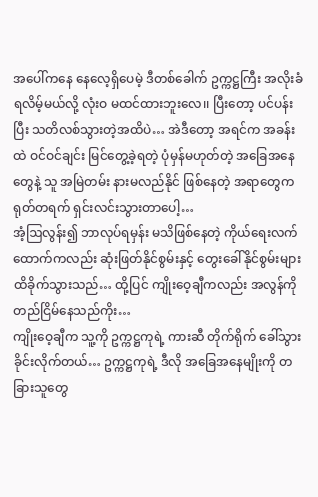အပေါ်ကနေ နေလေ့ရှိပေမဲ့ ဒီတစ်ခေါက် ဥက္ကဋ္ဌကြီး အလိုးခံရလိမ့်မယ်လို့ လုံးဝ မထင်ထားဘူးလေ၊၊ ပြီးတော့ ပင်ပန်းပြီး သတိလစ်သွားတဲ့အထိပဲ… အဲဒီတော့ အရင်က အခန်းထဲ ဝင်ဝင်ချင်း မြင်တွေ့ခဲ့ရတဲ့ ပုံမှန်မဟုတ်တဲ့ အခြေအနေတွေနဲ့ သူ အမြဲတမ်း နားမလည်နိုင် ဖြစ်နေတဲ့ အရာတွေက ရုတ်တရက် ရှင်းလင်းသွားတာပေါ့…
အံ့ဩလွန်း၍ ဘာလုပ်ရမှန်း မသိဖြစ်နေတဲ့ ကိုယ်ရေးလက်ထောက်ကလည်း ဆုံးဖြတ်နိုင်စွမ်းနှင့် တွေးခေါ်နိုင်စွမ်းများ ထိခိုက်သွားသည်… ထို့ပြင် ကျိုးဝေ့ချီကလည်း အလွန်ကို တည်ငြိမ်နေသည်ကိုး…
ကျိုးဝေ့ချီက သူ့ကို ဥက္ကဋ္ဌကုရဲ့ ကားဆီ တိုက်ရိုက် ခေါ်သွားခိုင်းလိုက်တယ်… ဥက္ကဋ္ဌကုရဲ့ ဒီလို အခြေအနေမျိုးကို တခြားသူတွေ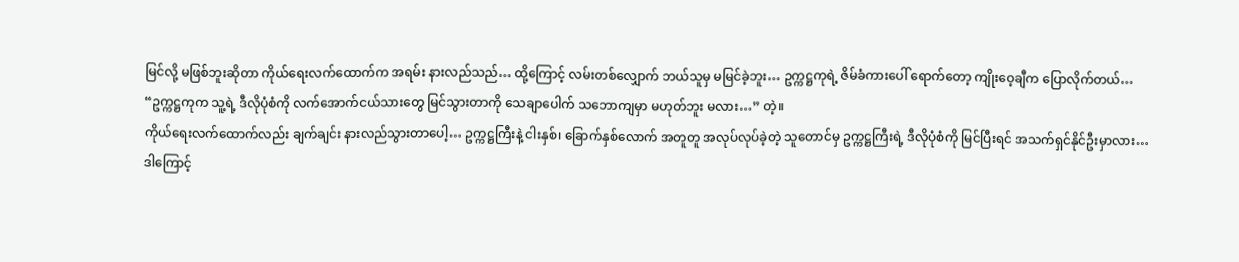မြင်လို့ မဖြစ်ဘူးဆိုတာ ကိုယ်ရေးလက်ထောက်က အရမ်း နားလည်သည်… ထို့ကြောင့် လမ်းတစ်လျှောက် ဘယ်သူမှ မမြင်ခဲ့ဘူး… ဥက္ကဋ္ဌကုရဲ့ ဇိမ်ခံကားပေါ် ရောက်တော့ ကျိုးဝေ့ချီက ပြောလိုက်တယ်…
“ဥက္ကဋ္ဌကုက သူ့ရဲ့ ဒီလိုပုံစံကို လက်အောက်ငယ်သားတွေ မြင်သွားတာကို သေချာပေါက် သဘောကျမှာ မဟုတ်ဘူး မလား…” တဲ့။
ကိုယ်ရေးလက်ထောက်လည်း ချက်ချင်း နားလည်သွားတာပေါ့… ဥက္ကဋ္ဌကြီးနဲ့ ငါးနှစ်၊ ခြောက်နှစ်လောက် အတူတူ အလုပ်လုပ်ခဲ့တဲ့ သူတောင်မှ ဥက္ကဋ္ဌကြီးရဲ့ ဒီလိုပုံစံကို မြင်ပြီးရင် အသက်ရှင်နိုင်ဦးမှာလား…
ဒါကြောင့်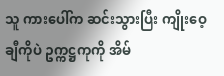သူ ကားပေါ်က ဆင်းသွားပြီး ကျိုးဝေ့ချီကိုပဲ ဥက္ကဋ္ဌကုကို အိမ်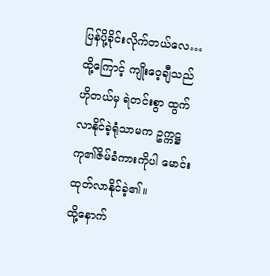ပြန်ပို့ခိုင်းလိုက်တယ်လေ…
ထို့ကြောင့် ကျိုးဝေ့ချီသည် ဟိုတယ်မှ ရဲတင်းစွာ ထွက်လာနိုင်ခဲ့ရုံသာမက ဥက္ကဋ္ဌကု၏ဇိမ်ခံကားကိုပါ မောင်းထုတ်လာနိုင်ခဲ့၏။
ထို့နောက်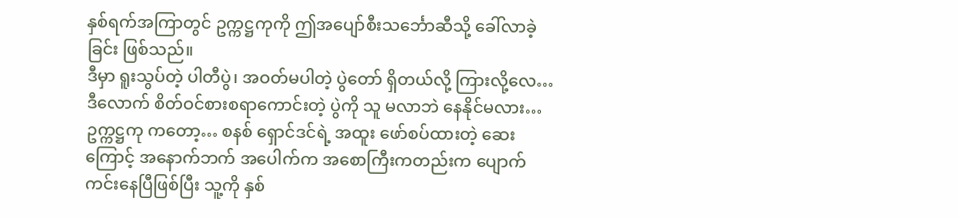နှစ်ရက်အကြာတွင် ဥက္ကဋ္ဌကုကို ဤအပျော်စီးသင်္ဘောဆီသို့ ခေါ်လာခဲ့ခြင်း ဖြစ်သည်။
ဒီမှာ ရူးသွပ်တဲ့ ပါတီပွဲ၊ အဝတ်မပါတဲ့ ပွဲတော် ရှိတယ်လို့ ကြားလို့လေ… ဒီလောက် စိတ်ဝင်စားစရာကောင်းတဲ့ ပွဲကို သူ မလာဘဲ နေနိုင်မလား…
ဥက္ကဋ္ဌကု ကတော့… စနစ် ရှောင်ဒင်ရဲ့ အထူး ဖော်စပ်ထားတဲ့ ဆေးကြောင့် အနောက်ဘက် အပေါက်က အစောကြီးကတည်းက ပျောက်ကင်းနေပြီဖြစ်ပြီး သူ့ကို နှစ်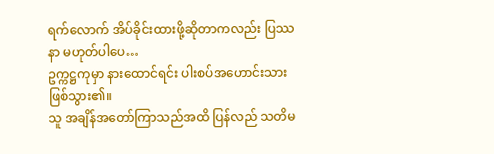ရက်လောက် အိပ်ခိုင်းထားဖို့ဆိုတာကလည်း ပြဿနာ မဟုတ်ပါပေ…
ဥက္ကဋ္ဌကုမှာ နားထောင်ရင်း ပါးစပ်အဟောင်းသား ဖြစ်သွား၏။
သူ အချိန်အတော်ကြာသည်အထိ ပြန်လည် သတိမ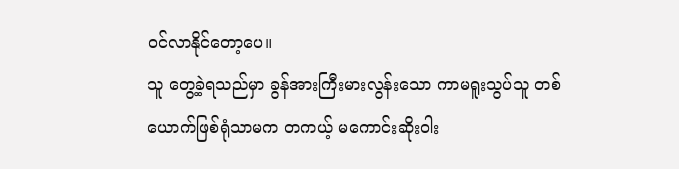ဝင်လာနိုင်တော့ပေ။
သူ တွေ့ခဲ့ရသည်မှာ ခွန်အားကြီးမားလွန်းသော ကာမရူးသွပ်သူ တစ်ယောက်ဖြစ်ရုံသာမက တကယ့် မကောင်းဆိုးဝါး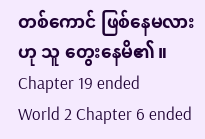တစ်ကောင် ဖြစ်နေမလားဟု သူ တွေးနေမိ၏။
Chapter 19 ended
World 2 Chapter 6 ended